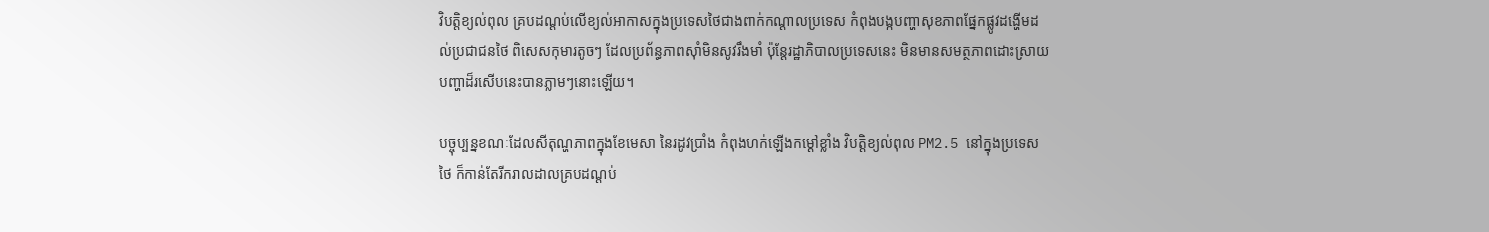វិបត្តិខ្យល់ពុល គ្របដណ្ដប់លើខ្យល់អាកាសក្នុងប្រទេសថៃជាងពាក់កណ្ដាលប្រទេស កំពុងបង្កបញ្ហាសុខភាពផ្នែកផ្លូវដង្ហើមដល់ប្រជាជនថៃ ពិសេសកុមារតូចៗ ដែលប្រព័ន្ធភាពស៊ាំមិនសូវរឹងមាំ ប៉ុន្តែរដ្ឋាភិបាលប្រទេសនេះ មិនមានសមត្ថភាពដោះស្រាយបញ្ហាដ៏រសើបនេះបានភ្លាមៗនោះឡើយ។

បច្ចុប្បន្នខណៈដែលសីតុណ្ហភាពក្នុងខែមេសា នៃរដូវប្រាំង កំពុងហក់ឡើងកម្ដៅខ្លាំង វិបត្តិខ្យល់ពុល PM2.5 នៅក្នុងប្រទេសថៃ ក៏កាន់តែរីករាលដាលគ្របដណ្ដប់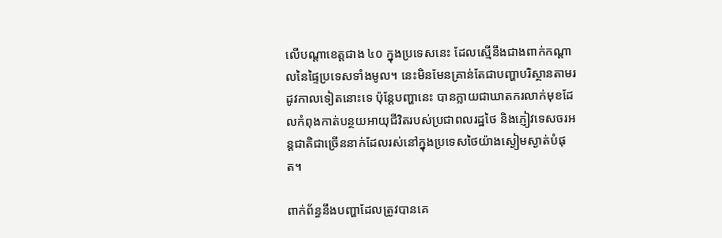លើបណ្ដាខេត្តជាង ៤០ ក្នុងប្រទេសនេះ ដែលស្មើនឹងជាងពាក់កណ្ដាលនៃផ្ទៃប្រទេសទាំងមូល។ នេះមិនមែនគ្រាន់តែជាបញ្ហាបរិស្ថានតាមរដូវកាលទៀតនោះទេ ប៉ុន្តែបញ្ហានេះ បានក្លាយជាឃាតករលាក់មុខដែលកំពុងកាត់បន្ថយអាយុជីវិតរបស់ប្រជាពលរដ្ឋថៃ និងភ្ញៀវទេសចរអន្តជាតិជាច្រើននាក់ដែលរស់នៅក្នុងប្រទេសថៃយ៉ាងស្ងៀមស្ងាត់បំផុត។

ពាក់ព័ន្ធនឹងបញ្ហាដែលត្រូវបានគេ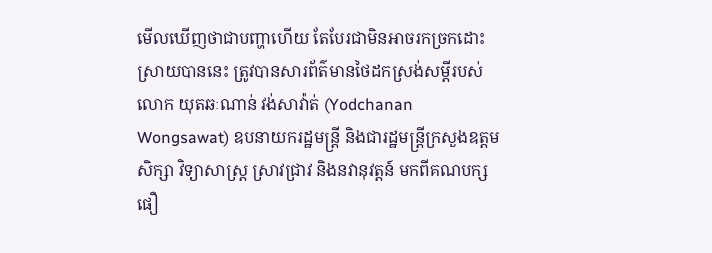មើលឃើញថាជាបញ្ហាហើយ តែបែរជាមិនអាចរកច្រកដោះស្រាយបាននេះ ត្រូវបានសារព័ត៌មានថៃដកស្រង់សម្ដីរបស់លោក យុតឆៈណាន់ វង់សាវ៉ាត់ (Yodchanan Wongsawat) ឧបនាយករដ្ឋមន្ត្រី និងជារដ្ឋមន្ត្រីក្រសួងឧត្តមសិក្សា វិទ្យាសាស្ត្រ ស្រាវជ្រាវ និងនវានុវត្តន៍ មកពីគណបក្សផឿ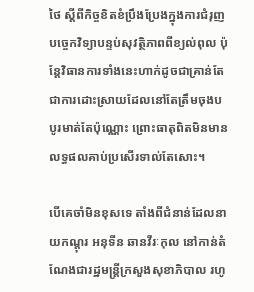ថៃ ស្ដីពីកិច្ចខិតខំប្រឹងប្រែងក្នុងការជំរុញបច្ចេកវិទ្យាបន្ទប់សុវត្ថិភាពពីខ្យល់ពុល ប៉ុន្តែវិធានការទាំងនេះហាក់ដូចជាគ្រាន់តែជាការដោះស្រាយដែលនៅតែត្រឹមចុងបបូរមាត់តែប៉ុណ្ណោះ ព្រោះធាតុពិតមិនមានលទ្ធផលគាប់ប្រសើរទាល់តែសោះ។

បើគេចាំមិនខុសទេ តាំងពីជំនាន់ដែលនាយកណ្ដុរ អនុទីន ឆានវីរៈកុល នៅកាន់តំណែងជារដ្ឋមន្ត្រីក្រសួងសុខាភិបាល រហូ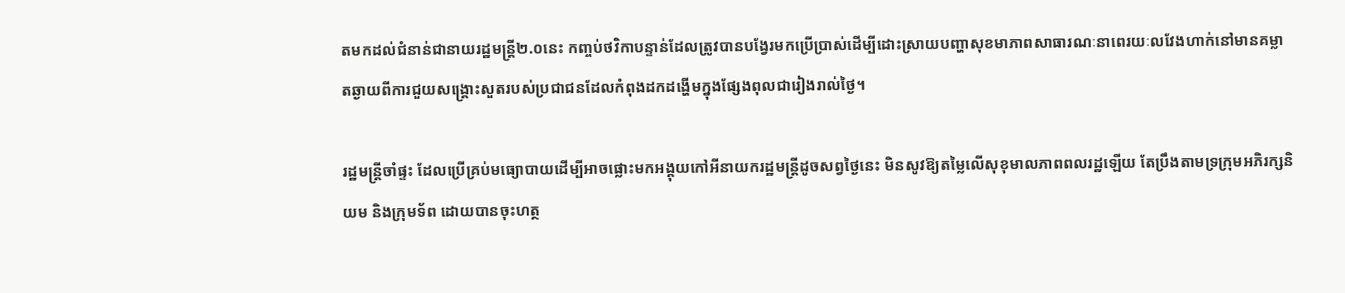តមកដល់ជំនាន់ជានាយរដ្ឋមន្ត្រី២.០នេះ កញ្ចប់ថវិកាបន្ទាន់ដែលត្រូវបានបង្វែរមកប្រើប្រាស់ដើម្បីដោះស្រាយបញ្ហាសុខមាភាពសាធារណៈនាពេរយៈលវែងហាក់នៅមានគម្លាតឆ្ងាយពីការជួយសង្គ្រោះសួតរបស់ប្រជាជនដែលកំពុងដកដង្ហើមក្នុងផ្សែងពុលជារៀងរាល់ថ្ងៃ។

រដ្ឋមន្ត្រីចាំផ្ទះ ដែលប្រើគ្រប់មធ្យោបាយដើម្បីអាចផ្លោះមកអង្គុយកៅអីនាយករដ្ឋមន្ត្រីដូចសព្វថ្ងៃនេះ មិនសូវឱ្យតម្លៃលើសុខុមាលភាពពលរដ្ឋឡើយ តែប្រឹងតាមទ្រក្រុមអភិរក្សនិយម និងក្រុមទ័ព ដោយបានចុះហត្ថ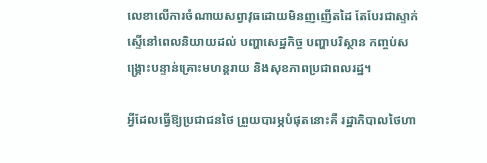លេខាលើការចំណាយសព្វាវុធដោយមិនញញើតដៃ តែបែរជាស្ទាក់ស្ទើនៅពេលនិយាយដល់ បញ្ហាសេដ្ឋកិច្ច បញ្ហាបរិស្ថាន កញ្ចប់សង្គ្រោះបន្ទាន់គ្រោះមហន្តរាយ និងសុខភាពប្រជាពលរដ្ឋ។

អ្វីដែលធ្វើឱ្យប្រជាជនថៃ ព្រួយបារម្ភបំផុតនោះគឺ រដ្ឋាភិបាលថៃហា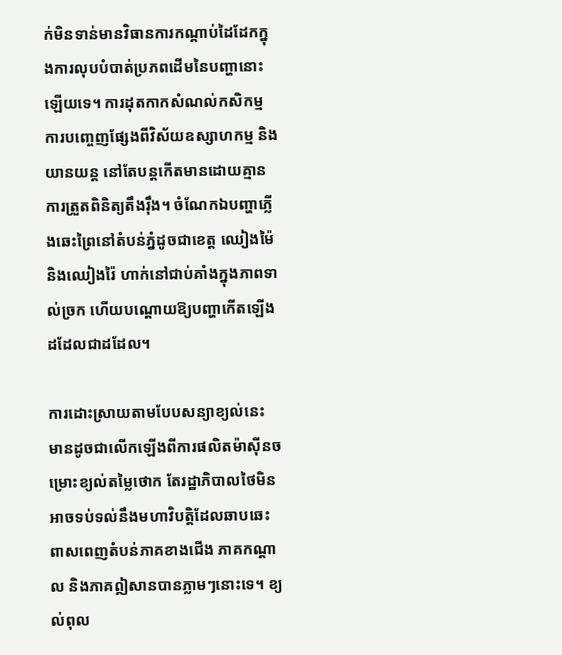ក់មិនទាន់មានវិធានការកណ្ដាប់ដៃដែកក្នុងការលុបបំបាត់ប្រភពដើមនៃបញ្ហានោះឡើយទេ។ ការដុតកាកសំណល់កសិកម្ម ការបញ្ចេញផ្សែងពីវិស័យឧស្សាហកម្ម និងយានយន្ត នៅតែបន្តកើតមានដោយគ្មានការត្រួតពិនិត្យតឹងរ៉ឹង។ ចំណែកឯបញ្ហាភ្លើងឆេះព្រៃនៅតំបន់ភ្នំដូចជាខេត្ត ឈៀងម៉ៃ និងឈៀងរ៉ៃ ហាក់នៅជាប់គាំងក្នុងភាពទាល់ច្រក ហើយបណ្ដោយឱ្យបញ្ហាកើតឡើងដដែលជាដដែល។

ការដោះស្រាយតាមបែបសន្យាខ្យល់នេះ មានដូចជាលើកឡើងពីការផលិតម៉ាស៊ីនចម្រោះខ្យល់តម្លៃថោក តែរដ្ឋាភិបាលថៃមិនអាចទប់ទល់នឹងមហាវិបត្តិដែលឆាបឆេះពាសពេញតំបន់ភាគខាងជើង ភាគកណ្ដាល និងភាគឦសានបានភ្លាមៗនោះទេ។ ខ្យល់ពុល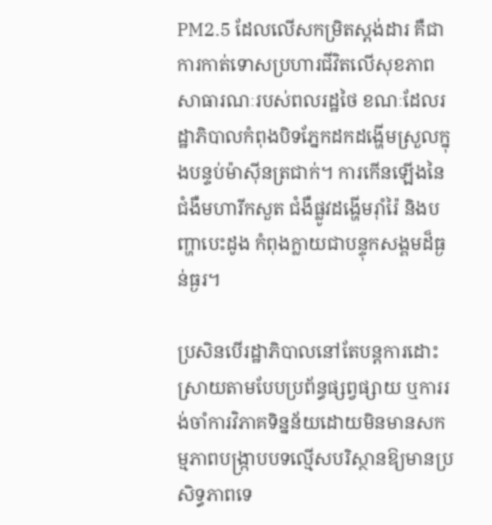PM2.5 ដែលលើសកម្រិតស្តង់ដារ គឺជាការកាត់ទោសប្រហារជីវិតលើសុខភាពសាធារណៈរបស់ពលរដ្ឋថៃ ខណៈដែលរដ្ឋាភិបាលកំពុងបិទភ្នែកដកដង្ហើមស្រួលក្នុងបន្ទប់ម៉ាស៊ីនត្រជាក់។ ការកើនឡើងនៃជំងឺមហារីកសួត ជំងឺផ្លូវដង្ហើមរ៉ាំរ៉ៃ និងបញ្ហាបេះដូង កំពុងក្លាយជាបន្ទុកសង្គមដ៏ធ្ងន់ធ្ងរ។

ប្រសិនបើរដ្ឋាភិបាលនៅតែបន្តការដោះស្រាយតាមបែបប្រព័ន្ធផ្សព្វផ្សាយ ឬការរង់ចាំការវិភាគទិន្នន័យដោយមិនមានសកម្មភាពបង្ក្រាបបទល្មើសបរិស្ថានឱ្យមានប្រសិទ្ធភាពទេ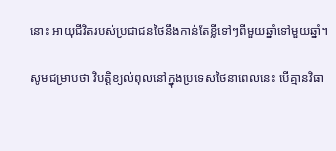នោះ អាយុជីវិតរបស់ប្រជាជនថៃនឹងកាន់តែខ្លីទៅៗពីមួយឆ្នាំទៅមួយឆ្នាំ។

សូមជម្រាបថា វិបត្តិខ្យល់ពុលនៅក្នុងប្រទេសថៃនាពេលនេះ បើគ្មានវិធា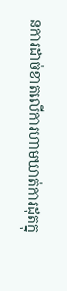នការដាច់ខាតលើការហាមឃាត់ការដុតក្នុ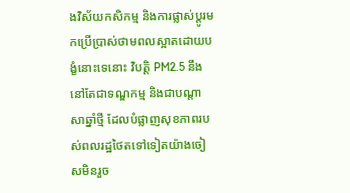ងវិស័យកសិកម្ម និងការផ្លាស់ប្តូរមកប្រើប្រាស់ថាមពលស្អាតដោយបង្ខំនោះទេនោះ វិបត្តិ PM2.5 នឹងនៅតែជាទណ្ឌកម្ម និងជាបណ្តាសាឆ្នាំថ្មី ដែលបំផ្លាញសុខភាពរបស់ពលរដ្ឋថៃតទៅទៀតយ៉ាងចៀសមិនរួច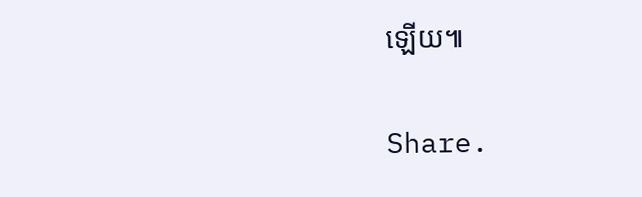ឡើយ៕

Share.